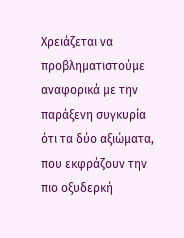Χρειάζεται να προβληματιστούμε αναφορικά με την παράξενη συγκυρία ότι τα δύο αξιώματα, που εκφράζουν την πιο οξυδερκή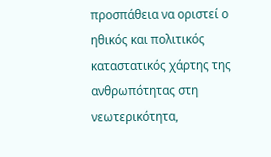προσπάθεια να οριστεί ο ηθικός και πολιτικός καταστατικός χάρτης της ανθρωπότητας στη νεωτερικότητα,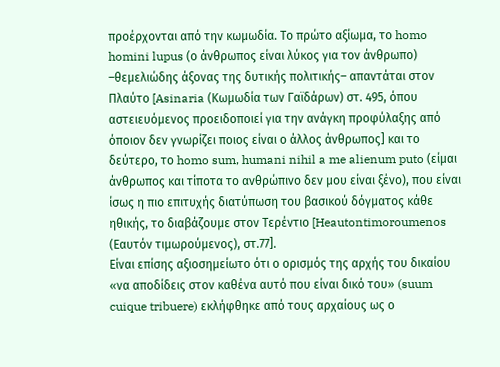προέρχονται από την κωμωδία. Το πρώτο αξίωμα, το homo homini lupus (ο άνθρωπος είναι λύκος για τον άνθρωπο) –θεμελιώδης άξονας της δυτικής πολιτικής– απαντάται στον Πλαύτο [Asinaria (Κωμωδία των Γαϊδάρων) στ. 495, όπου αστειευόμενος προειδοποιεί για την ανάγκη προφύλαξης από όποιον δεν γνωρίζει ποιος είναι ο άλλος άνθρωπος] και το δεύτερο, το homo sum, humani nihil a me alienum puto (είμαι άνθρωπος και τίποτα το ανθρώπινο δεν μου είναι ξένο), που είναι ίσως η πιο επιτυχής διατύπωση του βασικού δόγματος κάθε ηθικής, το διαβάζουμε στον Τερέντιο [Heautontimoroumenos (Εαυτόν τιμωρούμενος), στ.77].
Είναι επίσης αξιοσημείωτο ότι ο ορισμός της αρχής του δικαίου «να αποδίδεις στον καθένα αυτό που είναι δικό του» (suum cuique tribuere) εκλήφθηκε από τους αρχαίους ως ο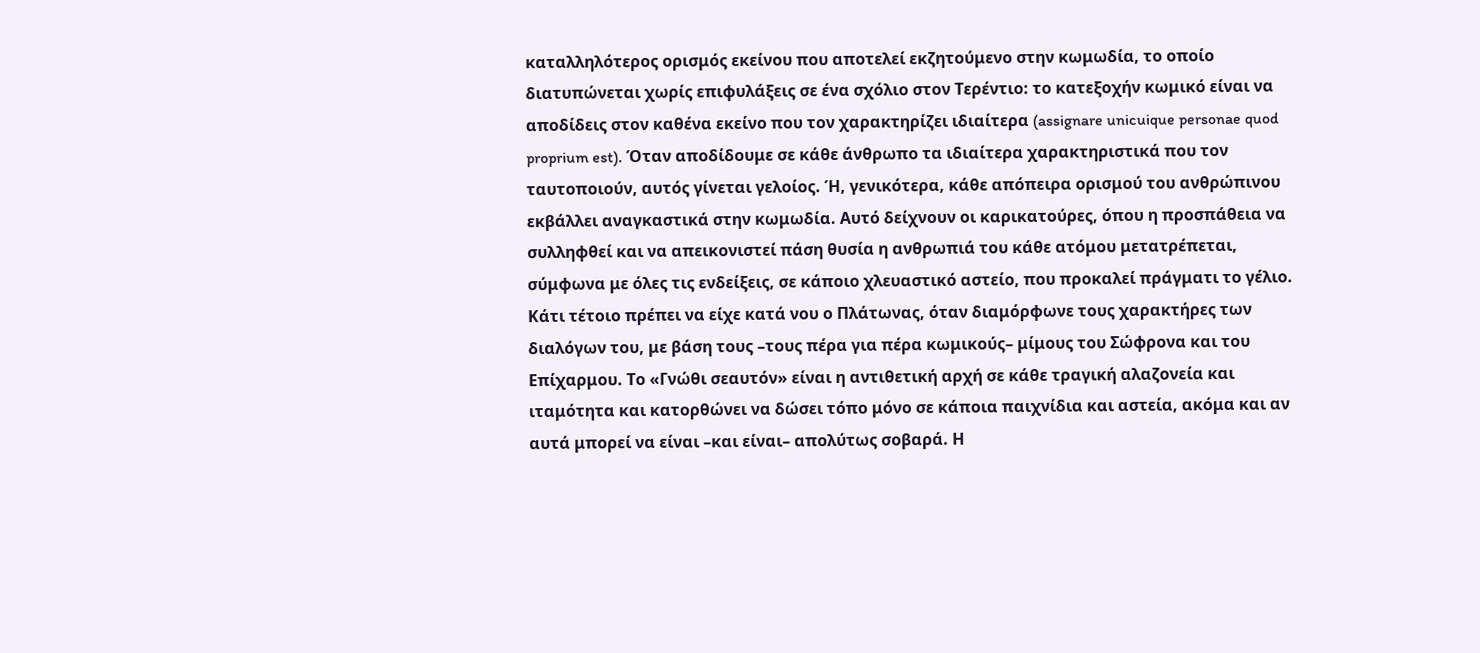καταλληλότερος ορισμός εκείνου που αποτελεί εκζητούμενο στην κωμωδία, το οποίο διατυπώνεται χωρίς επιφυλάξεις σε ένα σχόλιο στον Τερέντιο: το κατεξοχήν κωμικό είναι να αποδίδεις στον καθένα εκείνο που τον χαρακτηρίζει ιδιαίτερα (assignare unicuique personae quod proprium est). Όταν αποδίδουμε σε κάθε άνθρωπο τα ιδιαίτερα χαρακτηριστικά που τον ταυτοποιούν, αυτός γίνεται γελοίος. Ή, γενικότερα, κάθε απόπειρα ορισμού του ανθρώπινου εκβάλλει αναγκαστικά στην κωμωδία. Αυτό δείχνουν οι καρικατούρες, όπου η προσπάθεια να συλληφθεί και να απεικονιστεί πάση θυσία η ανθρωπιά του κάθε ατόμου μετατρέπεται, σύμφωνα με όλες τις ενδείξεις, σε κάποιο χλευαστικό αστείο, που προκαλεί πράγματι το γέλιο.
Κάτι τέτοιο πρέπει να είχε κατά νου ο Πλάτωνας, όταν διαμόρφωνε τους χαρακτήρες των διαλόγων του, με βάση τους –τους πέρα για πέρα κωμικούς– μίμους του Σώφρονα και του Επίχαρμου. Το «Γνώθι σεαυτόν» είναι η αντιθετική αρχή σε κάθε τραγική αλαζονεία και ιταμότητα και κατορθώνει να δώσει τόπο μόνο σε κάποια παιχνίδια και αστεία, ακόμα και αν αυτά μπορεί να είναι –και είναι– απολύτως σοβαρά. Η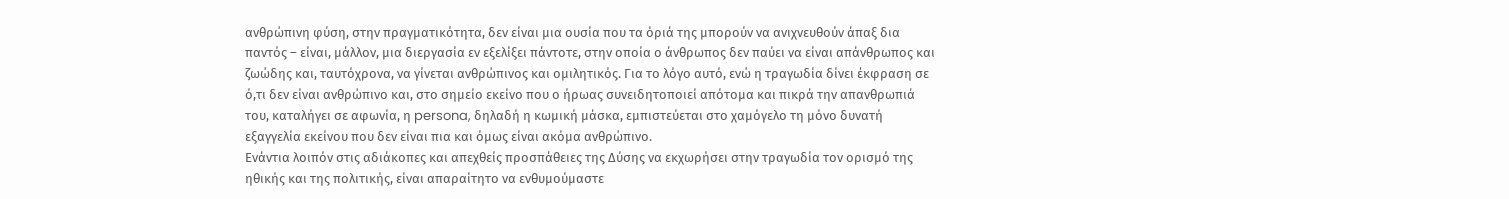ανθρώπινη φύση, στην πραγματικότητα, δεν είναι μια ουσία που τα όριά της μπορούν να ανιχνευθούν άπαξ δια παντός – είναι, μάλλον, μια διεργασία εν εξελίξει πάντοτε, στην οποία ο άνθρωπος δεν παύει να είναι απάνθρωπος και ζωώδης και, ταυτόχρονα, να γίνεται ανθρώπινος και ομιλητικός. Για το λόγο αυτό, ενώ η τραγωδία δίνει έκφραση σε ό,τι δεν είναι ανθρώπινο και, στο σημείο εκείνο που ο ήρωας συνειδητοποιεί απότομα και πικρά την απανθρωπιά του, καταλήγει σε αφωνία, η persona, δηλαδή η κωμική μάσκα, εμπιστεύεται στο χαμόγελο τη μόνο δυνατή εξαγγελία εκείνου που δεν είναι πια και όμως είναι ακόμα ανθρώπινο.
Ενάντια λοιπόν στις αδιάκοπες και απεχθείς προσπάθειες της Δύσης να εκχωρήσει στην τραγωδία τον ορισμό της ηθικής και της πολιτικής, είναι απαραίτητο να ενθυμούμαστε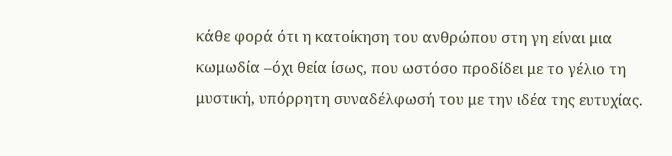κάθε φορά ότι η κατοίκηση του ανθρώπου στη γη είναι μια κωμωδία –όχι θεία ίσως, που ωστόσο προδίδει με το γέλιο τη μυστική, υπόρρητη συναδέλφωσή του με την ιδέα της ευτυχίας.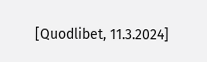[Quodlibet, 11.3.2024]